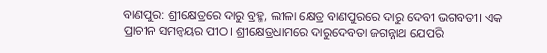ବାଣପୁର: ଶ୍ରୀକ୍ଷେତ୍ରରେ ଦାରୁ ବ୍ରହ୍ମ, ଲୀଳା କ୍ଷେତ୍ର ବାଣପୁରରେ ଦାରୁ ଦେବୀ ଭଗବତୀ। ଏକ ପ୍ରାଚୀନ ସମନ୍ୱୟର ପୀଠ। ଶ୍ରୀକ୍ଷେତ୍ରଧାମରେ ଦାରୁଦେବତା ଜଗନ୍ନାଥ ଯେପରି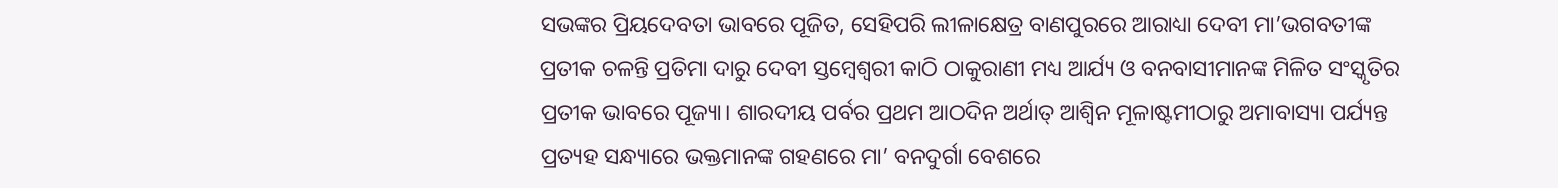ସଭଙ୍କର ପ୍ରିୟଦେବତା ଭାବରେ ପୂଜିତ, ସେହିପରି ଲୀଳାକ୍ଷେତ୍ର ବାଣପୁରରେ ଆରାଧ୍ୟା ଦେବୀ ମା’ଭଗବତୀଙ୍କ ପ୍ରତୀକ ଚଳନ୍ତି ପ୍ରତିମା ଦାରୁ ଦେବୀ ସ୍ତମ୍ୱେଶ୍ୱରୀ କାଠି ଠାକୁରାଣୀ ମଧ୍ୟ ଆର୍ଯ୍ୟ ଓ ବନବାସୀମାନଙ୍କ ମିଳିତ ସଂସ୍କୃତିର ପ୍ରତୀକ ଭାବରେ ପୂଜ୍ୟା। ଶାରଦୀୟ ପର୍ବର ପ୍ରଥମ ଆଠଦିନ ଅର୍ଥାତ୍‌ ଆଶ୍ୱିନ ମୂଳାଷ୍ଟମୀଠାରୁ ଅମାବାସ୍ୟା ପର୍ଯ୍ୟନ୍ତ ପ୍ରତ୍ୟହ ସନ୍ଧ୍ୟାରେ ଭକ୍ତମାନଙ୍କ ଗହଣରେ ମା’ ବନଦୁର୍ଗା ବେଶରେ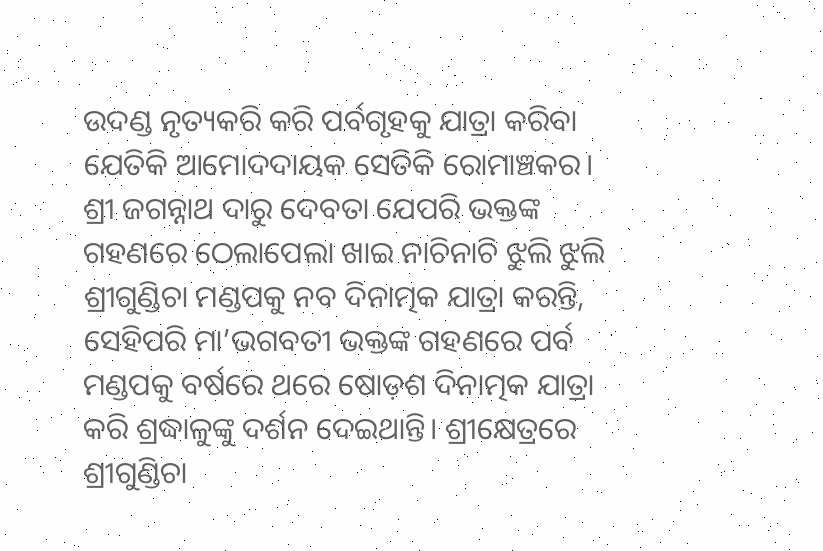ଉଦଣ୍ଡ ନୃତ୍ୟକରି କରି ପର୍ବଗୃହକୁ ଯାତ୍ରା କରିବା ଯେତିକି ଆମୋଦଦାୟକ ସେତିକି ରୋମାଞ୍ଚକର। ଶ୍ରୀ ଜଗନ୍ନାଥ ଦାରୁ ଦେବତା ଯେପରି ଭକ୍ତଙ୍କ ଗହଣରେ ଠେଲାପେଲା ଖାଇ ନାଚିନାଚି ଝୁଲି ଝୁଲି ଶ୍ରୀଗୁଣ୍ଡିଚା ମଣ୍ଡପକୁ ନବ ଦିନାତ୍ମକ ଯାତ୍ରା କରନ୍ତି, ସେହିପରି ମା’ଭଗବତୀ ଭକ୍ତଙ୍କ ଗହଣରେ ପର୍ବ ମଣ୍ଡପକୁ ବର୍ଷରେ ଥରେ ଷୋଡ଼ଶ ଦିନାତ୍ମକ ଯାତ୍ରା କରି ଶ୍ରଦ୍ଧାଳୁଙ୍କୁ ଦର୍ଶନ ଦେଇଥାନ୍ତି। ଶ୍ରୀକ୍ଷେତ୍ରରେ ଶ୍ରୀଗୁଣ୍ଡିଚା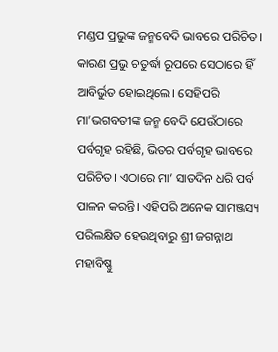ମଣ୍ଡପ ପ୍ରଭୁଙ୍କ ଜନ୍ମବେଦି ଭାବରେ ପରିଚିତ। କାରଣ ପ୍ରଭୁ ଚତୁର୍ଦ୍ଧା ରୂପରେ ସେଠାରେ ହିଁ ଆବିର୍ଭୁତ ହୋଇଥିଲେ। ସେହିପରି ମା’ଭଗବତୀଙ୍କ ଜନ୍ମ ବେଦି ଯେଉଁଠାରେ ପର୍ବଗୃହ ରହିଛି, ଭିତର ପର୍ବଗୃହ ଭାବରେ ପରିଚିତ। ଏଠାରେ ମା’ ସାତଦିନ ଧରି ପର୍ବ ପାଳନ କରନ୍ତି। ଏହିପରି ଅନେକ ସାମଞ୍ଜସ୍ୟ ପରିଲକ୍ଷିତ ହେଉଥିବାରୁ ଶ୍ରୀ ଜଗନ୍ନାଥ ମହାବିଷ୍ଣୁ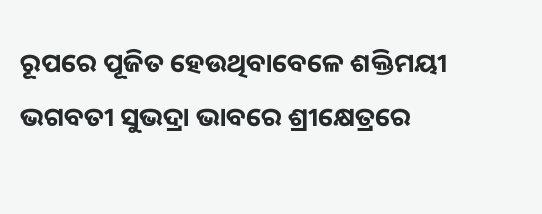ରୂପରେ ପୂଜିତ ହେଉଥିବାବେଳେ ଶକ୍ତିମୟୀ ଭଗବତୀ ସୁଭଦ୍ରା ଭାବରେ ଶ୍ରୀକ୍ଷେତ୍ରରେ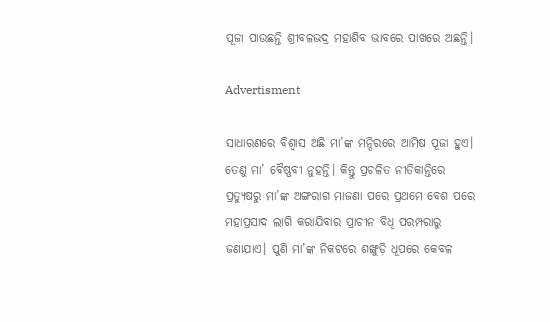ପୂଜା ପାଉଛନ୍ତି ଶ୍ରୀବଳଭଦ୍ର ମହାଶିବ ଭାବରେ ପାଖରେ ଅଛନ୍ତି।

Advertisment

ସାଧାରଣରେ ବିଶ୍ୱାସ ଅଛି ମା’ଙ୍କ ମନ୍ଦିରରେ ଆମିଷ ପୂଜା ହୁଏ। ତେଣୁ ମା’ ବୈଷ୍ଣବୀ ନୁହନ୍ତି। କିନ୍ତୁ ପ୍ରଚଳିତ ନୀତିକାନ୍ତିରେ ପ୍ରତ୍ୟୁଷରୁ ମା’ଙ୍କ ଅଙ୍ଗରାଗ ମାଜଣା ପରେ ପ୍ରଥମେ ବେଶ ପରେ ମହାପ୍ରସାଦ ଲାଗି କରାଯିବାର ପ୍ରାଚୀନ ବିଧି ପରମ୍ପରାରୁ ଜଣାଯାଏ। ପୁଣି ମା’ଙ୍କ ନିକଟରେ ଶଙ୍ଖୁଡ଼ି ଧୂପରେ କେବଳ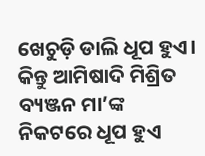ଖେଚୁଡ଼ି ଡାଲି ଧୂପ ହୁଏ। କିନ୍ତୁ ଆମିଷାଦି ମିଶ୍ରିତ ବ୍ୟଞ୍ଜନ ମା’ଙ୍କ ନିକଟରେ ଧୂପ ହୁଏ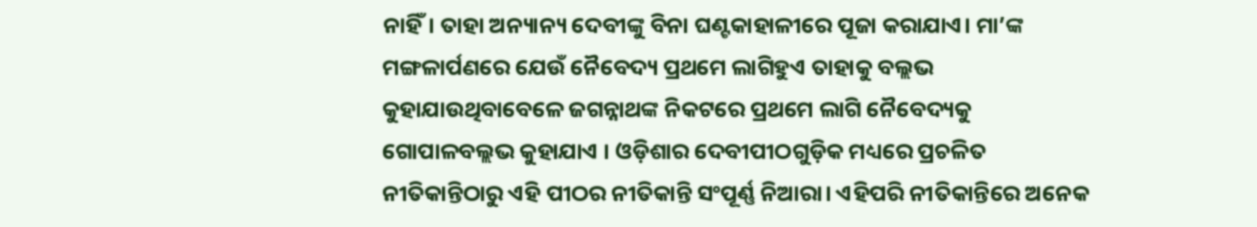ନାହିଁ। ତାହା ଅନ୍ୟାନ୍ୟ ଦେବୀଙ୍କୁ ବିନା ଘଣ୍ଟକାହାଳୀରେ ପୂଜା କରାଯାଏ। ମା’ଙ୍କ ମଙ୍ଗଳାର୍ପଣରେ ଯେଉଁ ନୈବେଦ୍ୟ ପ୍ରଥମେ ଲାଗିହୁଏ ତାହାକୁ ବଲ୍ଲଭ କୁହାଯାଉଥିବାବେଳେ ଜଗନ୍ନାଥଙ୍କ ନିକଟରେ ପ୍ରଥମେ ଲାଗି ନୈବେଦ୍ୟକୁ ଗୋପାଳବଲ୍ଲଭ କୁହାଯାଏ । ଓଡ଼ିଶାର ଦେବୀପୀଠଗୁଡ଼ିକ ମଧ୍ୟରେ ପ୍ରଚଳିତ ନୀତିକାନ୍ତିଠାରୁ ଏହି ପୀଠର ନୀତିକାନ୍ତି ସଂପୂର୍ଣ୍ଣ ନିଆରା। ଏହିପରି ନୀତିକାନ୍ତିରେ ଅନେକ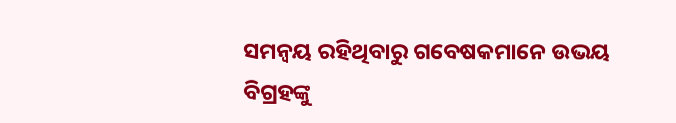ସମନ୍ୱୟ ରହିଥିବାରୁ ଗବେଷକମାନେ ଉଭୟ ବିଗ୍ରହଙ୍କୁ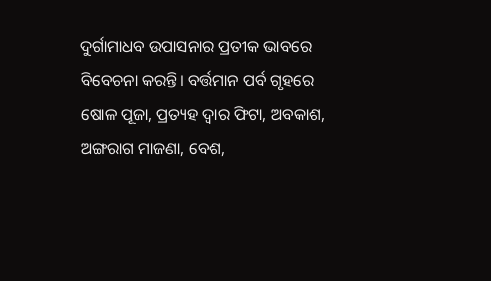ଦୁର୍ଗାମାଧବ ଉପାସନାର ପ୍ରତୀକ ଭାବରେ ବିବେଚନା କରନ୍ତି। ବର୍ତ୍ତମାନ ପର୍ବ ଗୃହରେ ଷୋଳ ପୂଜା, ପ୍ରତ୍ୟହ ଦ୍ୱାର ଫିଟା, ଅବକାଶ, ଅଙ୍ଗରାଗ ମାଜଣା, ବେଶ,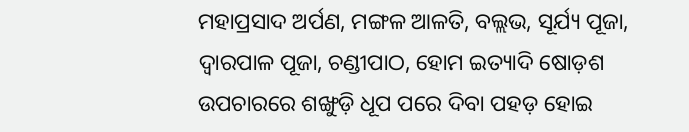ମହାପ୍ରସାଦ ଅର୍ପଣ, ମଙ୍ଗଳ ଆଳତି, ବଲ୍ଲଭ, ସୂର୍ଯ୍ୟ ପୂଜା, ଦ୍ୱାରପାଳ ପୂଜା, ଚଣ୍ଡୀପାଠ, ହୋମ ଇତ୍ୟାଦି ଷୋଡ଼ଶ ଉପଚାରରେ ଶଙ୍ଖୁଡ଼ି ଧୂପ ପରେ ଦିବା ପହଡ଼ ହୋଇ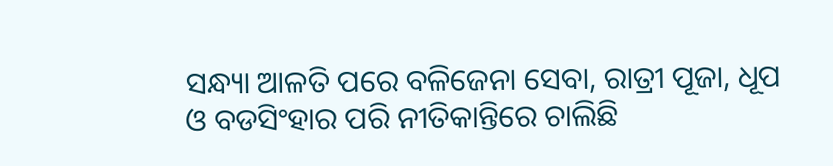ସନ୍ଧ୍ୟା ଆଳତି ପରେ ବଳିଜେନା ସେବା, ରାତ୍ରୀ ପୂଜା, ଧୂପ ଓ ବଡସିଂହାର ପରି ନୀତିକାନ୍ତିରେ ଚାଲିଛି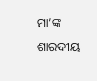ମା’ଙ୍କ ଶାରଦୀୟ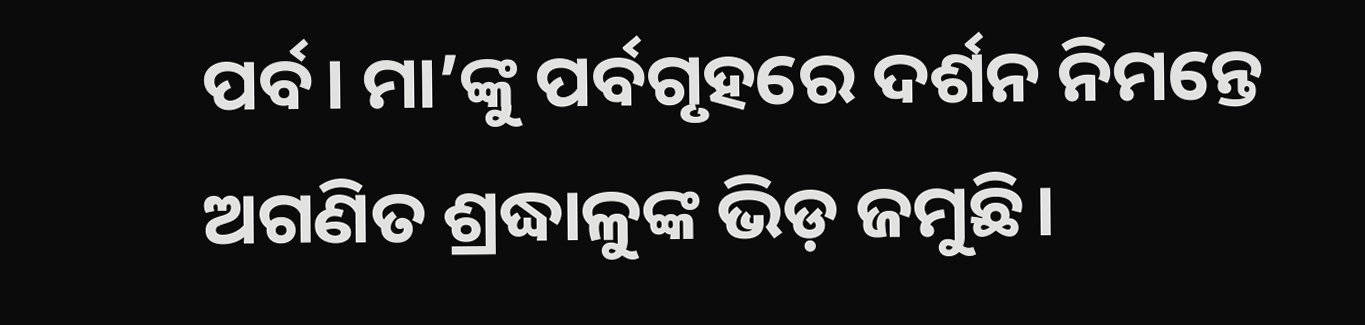ପର୍ବ। ମା’ଙ୍କୁ ପର୍ବଗୃହରେ ଦର୍ଶନ ନିମନ୍ତେ ଅଗଣିତ ଶ୍ରଦ୍ଧାଳୁଙ୍କ ଭିଡ଼ ଜମୁଛି।